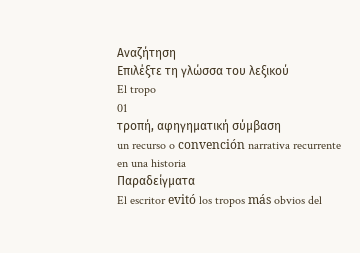Αναζήτηση
Επιλέξτε τη γλώσσα του λεξικού
El tropo
01
τροπή, αφηγηματική σύμβαση
un recurso o convención narrativa recurrente en una historia
Παραδείγματα
El escritor evitó los tropos más obvios del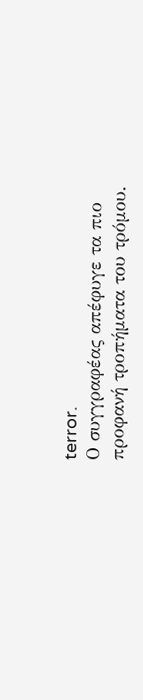terror.
Ο συγγραφέας απέφυγε τα πιο προφανή τροπήματα του τρόμου.